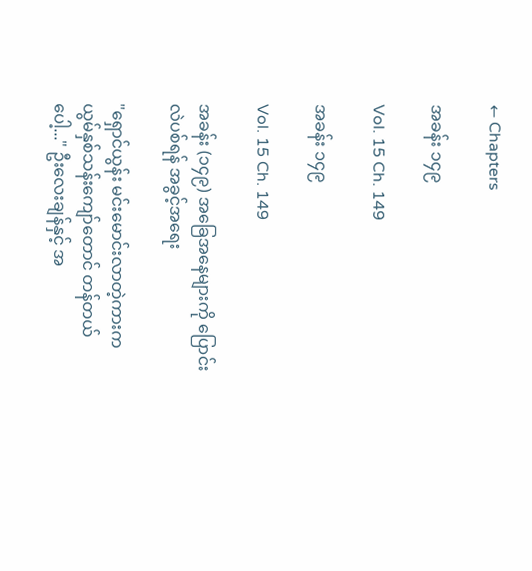← Chapters

အခန်း ၁၄၉

Vol. 15 Ch. 149

အခန်း ၁၄၉

Vol. 15 Ch. 149

အခန်း (၁၄၉) အခြေအနေများကို ပြောင်းလဲပစ်ရန် အခွင့်အရေး

"ရှောင်ယွန်း မင်းမောင်းလာတဲ့ကားက ယွမ်နှစ်သန်းကျော်တောင် တန်တယ်ပေါ့..." ဦးလေးချန်နှင့် အ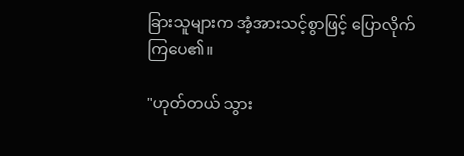ခြားသူများက အံ့အားသင့်စွာဖြင့် ပြောလိုက်ကြပေ၏။

"ဟုတ်တယ် သွား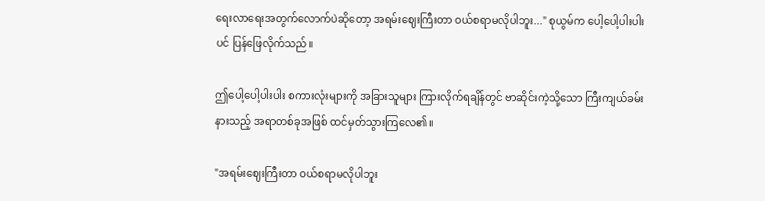ရေးလာရေးအတွက်လောက်ပဲဆိုတော့ အရမ်းဈေးကြီးတာ ဝယ်စရာမလိုပါဘူး..." စုယွမ်က ပေါ့ပေါ့ပါးပါးပင် ပြန်ဖြေလိုက်သည်။

ဤပေါ့ပေါ့ပါးပါး စကားလုံးများကို အခြားသူများ ကြားလိုက်ရချိန်တွင် ဗာဆိုင်းကဲ့သို့သော ကြီးကျယ်ခမ်းနားသည့် အရာတစ်ခုအဖြစ် ထင်မှတ်သွားကြလေ၏။

"အရမ်းဈေးကြီးတာ ဝယ်စရာမလိုပါဘူး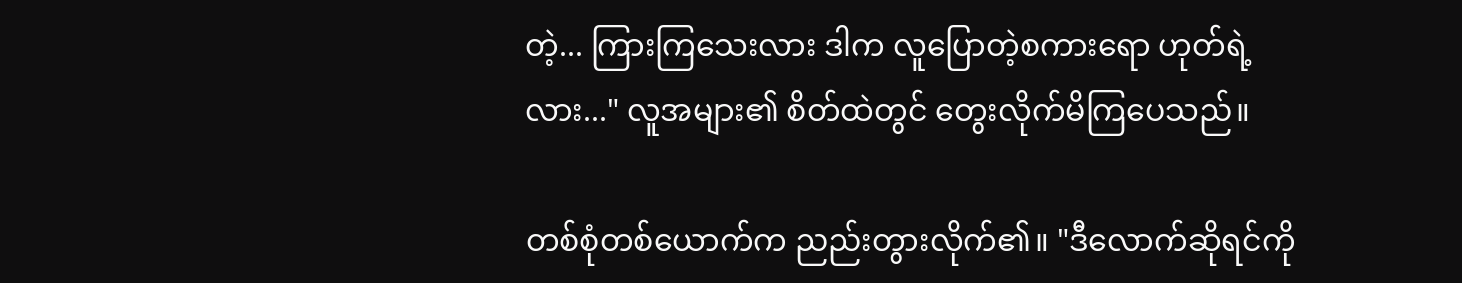တဲ့... ကြားကြသေးလား ဒါက လူပြောတဲ့စကားရော ဟုတ်ရဲ့လား..." လူအများ၏ စိတ်ထဲတွင် တွေးလိုက်မိကြပေသည်။

တစ်စုံတစ်ယောက်က ညည်းတွားလိုက်၏။ "ဒီလောက်ဆိုရင်ကို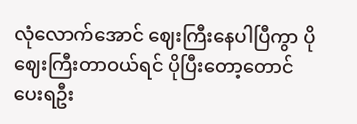လုံလောက်အောင် ဈေးကြီးနေပါပြီကွာ ပိုဈေးကြီးတာဝယ်ရင် ပိုပြီးတော့တောင် ပေးရဦး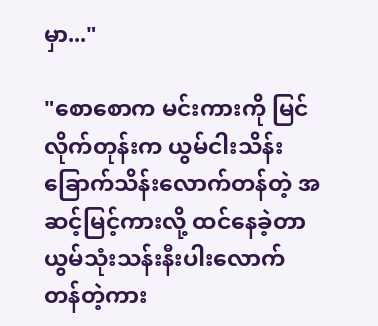မှာ..."

"စောစောက မင်းကားကို မြင်လိုက်တုန်းက ယွမ်ငါးသိန်း ခြောက်သိန်းလောက်တန်တဲ့ အဆင့်မြင့်ကားလို့ ထင်နေခဲ့တာ ယွမ်သုံးသန်းနီးပါးလောက် တန်တဲ့ကား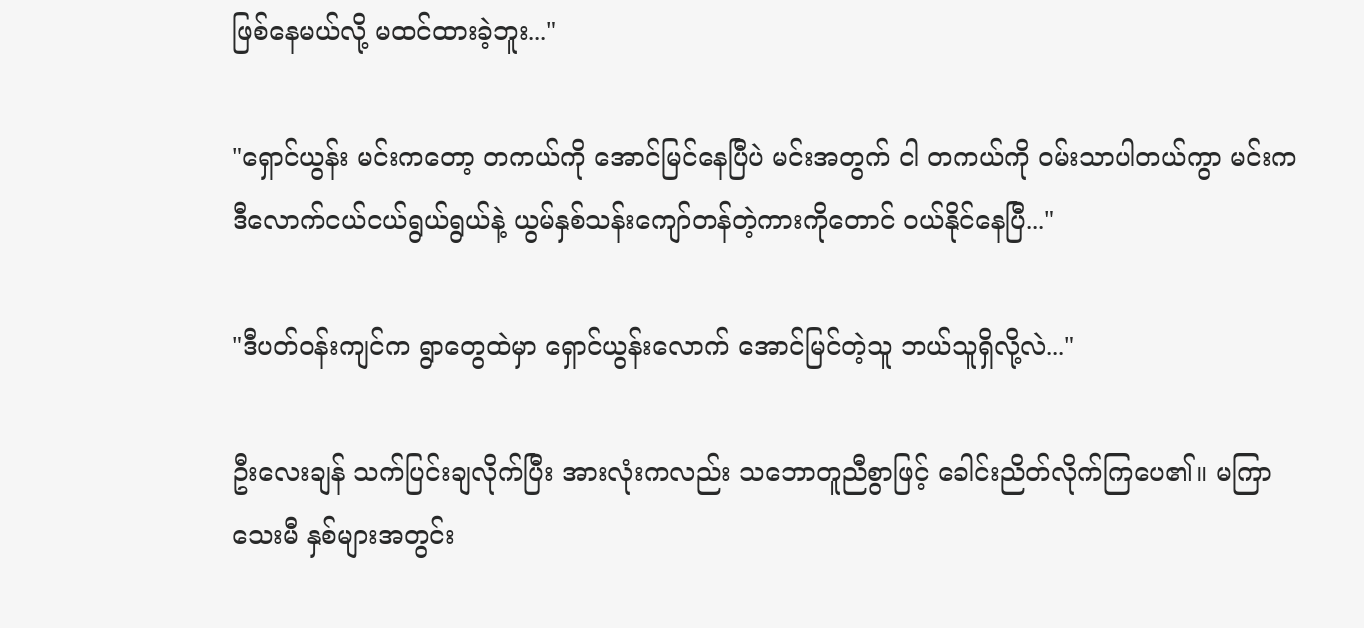ဖြစ်နေမယ်လို့ မထင်ထားခဲ့ဘူး..."

"ရှောင်ယွန်း မင်းကတော့ တကယ်ကို အောင်မြင်နေပြီပဲ မင်းအတွက် ငါ တကယ်ကို ဝမ်းသာပါတယ်ကွာ မင်းက ဒီလောက်ငယ်ငယ်ရွယ်ရွယ်နဲ့ ယွမ်နှစ်သန်းကျော်တန်တဲ့ကားကိုတောင် ဝယ်နိုင်နေပြီ..."

"ဒီပတ်ဝန်းကျင်က ရွာတွေထဲမှာ ရှောင်ယွန်းလောက် အောင်မြင်တဲ့သူ ဘယ်သူရှိလို့လဲ..."

ဦးလေးချန် သက်ပြင်းချလိုက်ပြီး အားလုံးကလည်း သဘောတူညီစွာဖြင့် ခေါင်းညိတ်လိုက်ကြပေ၏။ မကြာသေးမီ နှစ်များအတွင်း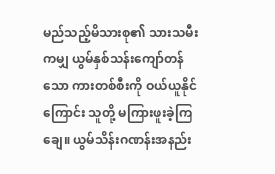မည်သည့်မိသားစု၏ သားသမီးကမျှ ယွမ်နှစ်သန်းကျော်တန်သော ကားတစ်စီးကို ဝယ်ယူနိုင်ကြောင်း သူတို့ မကြားဖူးခဲ့ကြချေ။ ယွမ်သိန်းဂဏန်းအနည်း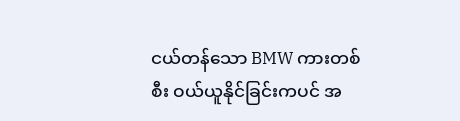ငယ်တန်သော BMW ကားတစ်စီး ဝယ်ယူနိုင်ခြင်းကပင် အ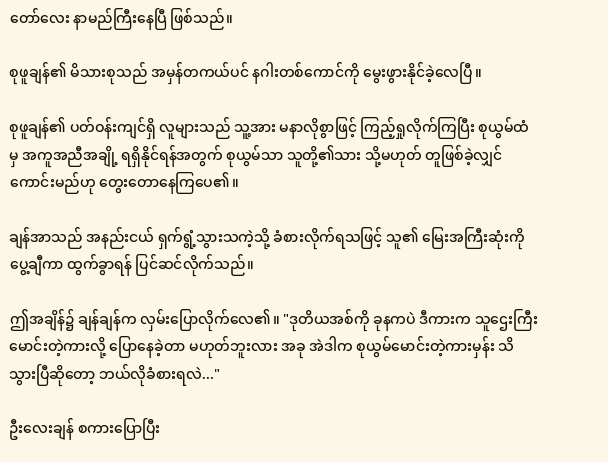တော်လေး နာမည်ကြီးနေပြီ ဖြစ်သည်။

စုဖူချန်၏ မိသားစုသည် အမှန်တကယ်ပင် နဂါးတစ်ကောင်ကို မွေးဖွားနိုင်ခဲ့လေပြီ။

စုဖူချန်၏ ပတ်ဝန်းကျင်ရှိ လူများသည် သူ့အား မနာလိုစွာဖြင့် ကြည့်ရှုလိုက်ကြပြီး စုယွမ်ထံမှ အကူအညီအချို့ ရရှိနိုင်ရန်အတွက် စုယွမ်သာ သူတို့၏သား သို့မဟုတ် တူဖြစ်ခဲ့လျှင် ကောင်းမည်ဟု တွေးတောနေကြပေ၏။

ချန်အာသည် အနည်းငယ် ရှက်ရွံ့သွားသကဲ့သို့ ခံစားလိုက်ရသဖြင့် သူ၏ မြေးအကြီးဆုံးကို ပွေ့ချီကာ ထွက်ခွာရန် ပြင်ဆင်လိုက်သည်။

ဤအချိန်၌ ချန်ချန်က လှမ်းပြောလိုက်လေ၏။ "ဒုတိယအစ်ကို ခုနကပဲ ဒီကားက သူဌေးကြီးမောင်းတဲ့ကားလို့ ပြောနေခဲ့တာ မဟုတ်ဘူးလား အခု အဲဒါက စုယွမ်မောင်းတဲ့ကားမှန်း သိသွားပြီဆိုတော့ ဘယ်လိုခံစားရလဲ..."

ဦးလေးချန် စကားပြောပြီး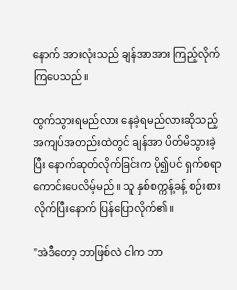နောက် အားလုံးသည် ချန်အာအား ကြည့်လိုက်ကြပေသည်။

ထွက်သွားရမည်လား နေခဲ့ရမည်လားဆိုသည့် အကျပ်အတည်းထဲတွင် ချန်အာ ပိတ်မိသွားခဲ့ပြီး နောက်ဆုတ်လိုက်ခြင်းက ပို၍ပင် ရှက်စရာကောင်းပေလိမ့်မည်။ သူ နှစ်စက္ကန့်ခန့် စဉ်းစားလိုက်ပြီးနောက် ပြန်ပြောလိုက်၏။

"အဲဒီတော့ ဘာဖြစ်လဲ ငါက ဘာ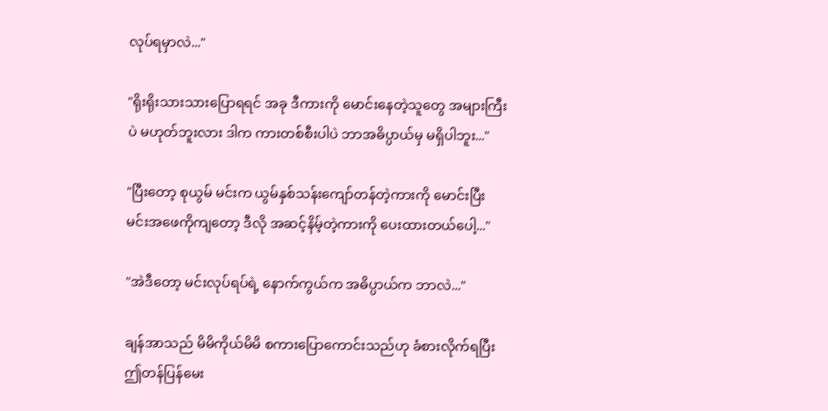လုပ်ရမှာလဲ..."

"ရိုးရိုးသားသားပြောရရင် အခု ဒီကားကို မောင်းနေတဲ့သူတွေ အများကြီးပဲ မဟုတ်ဘူးလား ဒါက ကားတစ်စီးပါပဲ ဘာအဓိပ္ပာယ်မှ မရှိပါဘူး..."

"ပြီးတော့ စုယွမ် မင်းက ယွမ်နှစ်သန်းကျော်တန်တဲ့ကားကို မောင်းပြီး မင်းအဖေကိုကျတော့ ဒီလို အဆင့်နိမ့်တဲ့ကားကို ပေးထားတယ်ပေါ့..."

"အဲဒီတော့ မင်းလုပ်ရပ်ရဲ့ နောက်ကွယ်က အဓိပ္ပာယ်က ဘာလဲ..."

ချန်အာသည် မိမိကိုယ်မိမိ စကားပြောကောင်းသည်ဟု ခံစားလိုက်ရပြီး ဤတန်ပြန်မေး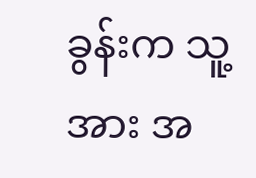ခွန်းက သူ့အား အ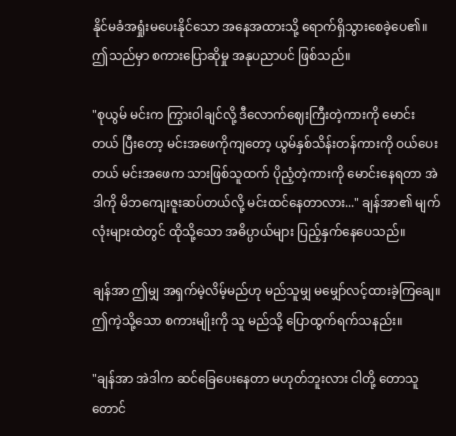နိုင်မခံအရှုံးမပေးနိုင်သော အနေအထားသို့ ရောက်ရှိသွားစေခဲ့ပေ၏။ ဤသည်မှာ စကားပြောဆိုမှု အနုပညာပင် ဖြစ်သည်။

"စုယွမ် မင်းက ကြွားဝါချင်လို့ ဒီလောက်ဈေးကြီးတဲ့ကားကို မောင်းတယ် ပြီးတော့ မင်းအဖေကိုကျတော့ ယွမ်နှစ်သိန်းတန်ကားကို ဝယ်ပေးတယ် မင်းအဖေက သားဖြစ်သူထက် ပိုညံ့တဲ့ကားကို မောင်းနေရတာ အဲဒါကို မိဘကျေးဇူးဆပ်တယ်လို့ မင်းထင်နေတာလား..." ချန်အာ၏ မျက်လုံးများထဲတွင် ထိုသို့သော အဓိပ္ပာယ်များ ပြည့်နှက်နေပေသည်။

ချန်အာ ဤမျှ အရှက်မဲ့လိမ့်မည်ဟု မည်သူမျှ မမျှော်လင့်ထားခဲ့ကြချေ။ ဤကဲ့သို့သော စကားမျိုးကို သူ မည်သို့ ပြောထွက်ရက်သနည်း။

"ချန်အာ အဲဒါက ဆင်ခြေပေးနေတာ မဟုတ်ဘူးလား ငါတို့ တောသူတောင်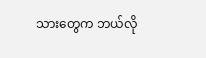သားတွေက ဘယ်လို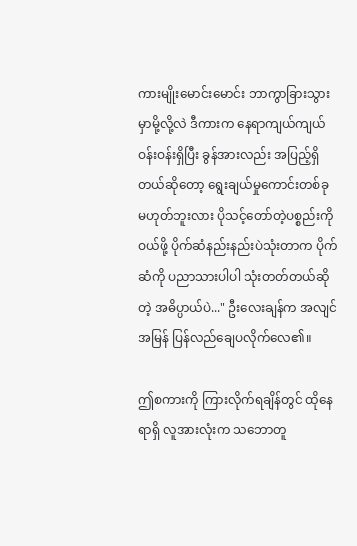ကားမျိုးမောင်းမောင်း ဘာကွာခြားသွားမှာမို့လို့လဲ ဒီကားက နေရာကျယ်ကျယ်ဝန်းဝန်းရှိပြီး ခွန်အားလည်း အပြည့်ရှိတယ်ဆိုတော့ ရွေးချယ်မှုကောင်းတစ်ခု မဟုတ်ဘူးလား ပိုသင့်တော်တဲ့ပစ္စည်းကိုဝယ်ဖို့ ပိုက်ဆံနည်းနည်းပဲသုံးတာက ပိုက်ဆံကို ပညာသားပါပါ သုံးတတ်တယ်ဆိုတဲ့ အဓိပ္ပာယ်ပဲ..." ဦးလေးချန်က အလျင်အမြန် ပြန်လည်ချေပလိုက်လေ၏။

ဤစကားကို ကြားလိုက်ရချိန်တွင် ထိုနေရာရှိ လူအားလုံးက သဘောတူ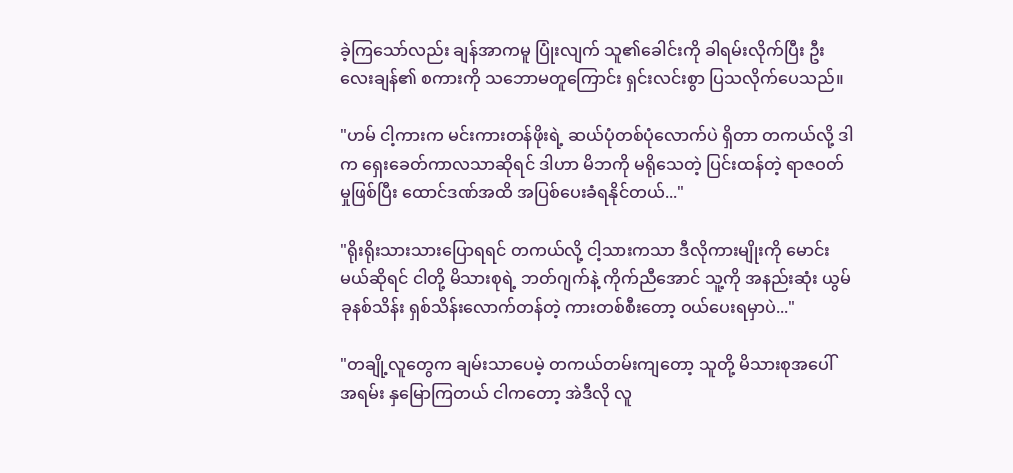ခဲ့ကြသော်လည်း ချန်အာကမူ ပြုံးလျက် သူ၏ခေါင်းကို ခါရမ်းလိုက်ပြီး ဦးလေးချန်၏ စကားကို သဘောမတူကြောင်း ရှင်းလင်းစွာ ပြသလိုက်ပေသည်။

"ဟမ် ငါ့ကားက မင်းကားတန်ဖိုးရဲ့ ဆယ်ပုံတစ်ပုံလောက်ပဲ ရှိတာ တကယ်လို့ ဒါက ရှေးခေတ်ကာလသာဆိုရင် ဒါဟာ မိဘကို မရိုသေတဲ့ ပြင်းထန်တဲ့ ရာဇဝတ်မှုဖြစ်ပြီး ထောင်ဒဏ်အထိ အပြစ်ပေးခံရနိုင်တယ်..."

"ရိုးရိုးသားသားပြောရရင် တကယ်လို့ ငါ့သားကသာ ဒီလိုကားမျိုးကို မောင်းမယ်ဆိုရင် ငါတို့ မိသားစုရဲ့ ဘတ်ဂျက်နဲ့ ကိုက်ညီအောင် သူ့ကို အနည်းဆုံး ယွမ် ခုနစ်သိန်း ရှစ်သိန်းလောက်တန်တဲ့ ကားတစ်စီးတော့ ဝယ်ပေးရမှာပဲ..."

"တချို့လူတွေက ချမ်းသာပေမဲ့ တကယ်တမ်းကျတော့ သူတို့ မိသားစုအပေါ် အရမ်း နှမြောကြတယ် ငါကတော့ အဲဒီလို လူ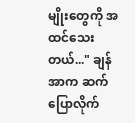မျိုးတွေကို အထင်သေးတယ်..." ချန်အာက ဆက်ပြောလိုက်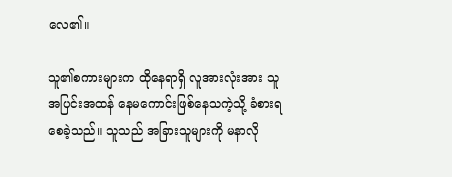လေ၏။

သူ၏စကားများက ထိုနေရာရှိ လူအားလုံးအား သူ အပြင်းအထန် နေမကောင်းဖြစ်နေသကဲ့သို့ ခံစားရစေခဲ့သည်။ သူသည် အခြားသူများကို မနာလို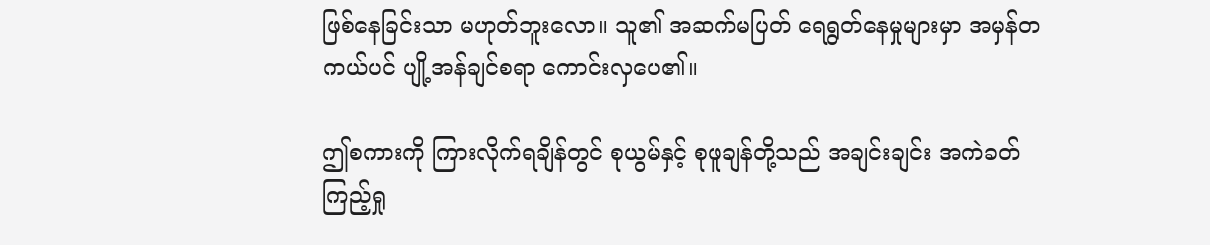ဖြစ်နေခြင်းသာ မဟုတ်ဘူးလော။ သူ၏ အဆက်မပြတ် ရေရွတ်နေမှုများမှာ အမှန်တကယ်ပင် ပျို့အန်ချင်စရာ ကောင်းလှပေ၏။

ဤစကားကို ကြားလိုက်ရချိန်တွင် စုယွမ်နှင့် စုဖူချန်တို့သည် အချင်းချင်း အကဲခတ်ကြည့်ရှု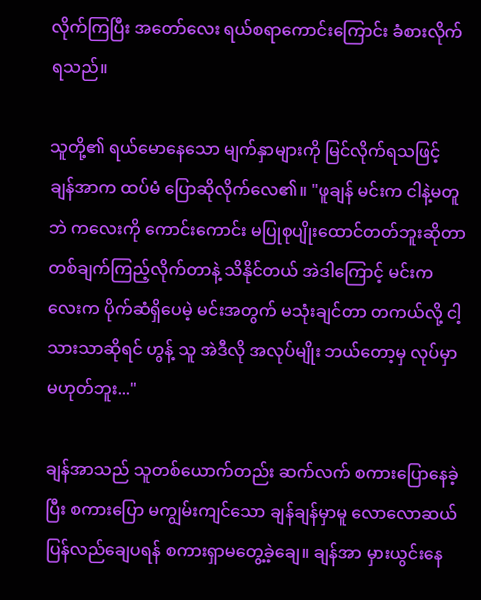လိုက်ကြပြီး အတော်လေး ရယ်စရာကောင်းကြောင်း ခံစားလိုက်ရသည်။

သူတို့၏ ရယ်မောနေသော မျက်နှာများကို မြင်လိုက်ရသဖြင့် ချန်အာက ထပ်မံ ပြောဆိုလိုက်လေ၏။ "ဖူချန် မင်းက ငါနဲ့မတူဘဲ ကလေးကို ကောင်းကောင်း မပြုစုပျိုးထောင်တတ်ဘူးဆိုတာ တစ်ချက်ကြည့်လိုက်တာနဲ့ သိနိုင်တယ် အဲဒါကြောင့် မင်းကလေးက ပိုက်ဆံရှိပေမဲ့ မင်းအတွက် မသုံးချင်တာ တကယ်လို့ ငါ့သားသာဆိုရင် ဟွန့် သူ အဲဒီလို အလုပ်မျိုး ဘယ်တော့မှ လုပ်မှာ မဟုတ်ဘူး..."

ချန်အာသည် သူတစ်ယောက်တည်း ဆက်လက် စကားပြောနေခဲ့ပြီး စကားပြော မကျွမ်းကျင်သော ချန်ချန်မှာမူ လောလောဆယ် ပြန်လည်ချေပရန် စကားရှာမတွေ့ခဲ့ချေ။ ချန်အာ မှားယွင်းနေ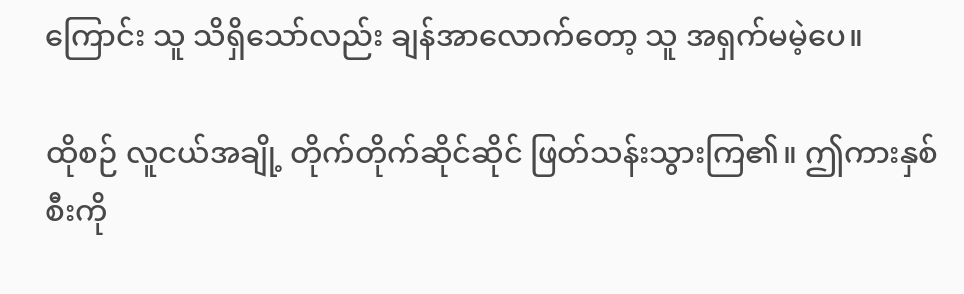ကြောင်း သူ သိရှိသော်လည်း ချန်အာလောက်တော့ သူ အရှက်မမဲ့ပေ။

ထိုစဉ် လူငယ်အချို့ တိုက်တိုက်ဆိုင်ဆိုင် ဖြတ်သန်းသွားကြ၏။ ဤကားနှစ်စီးကို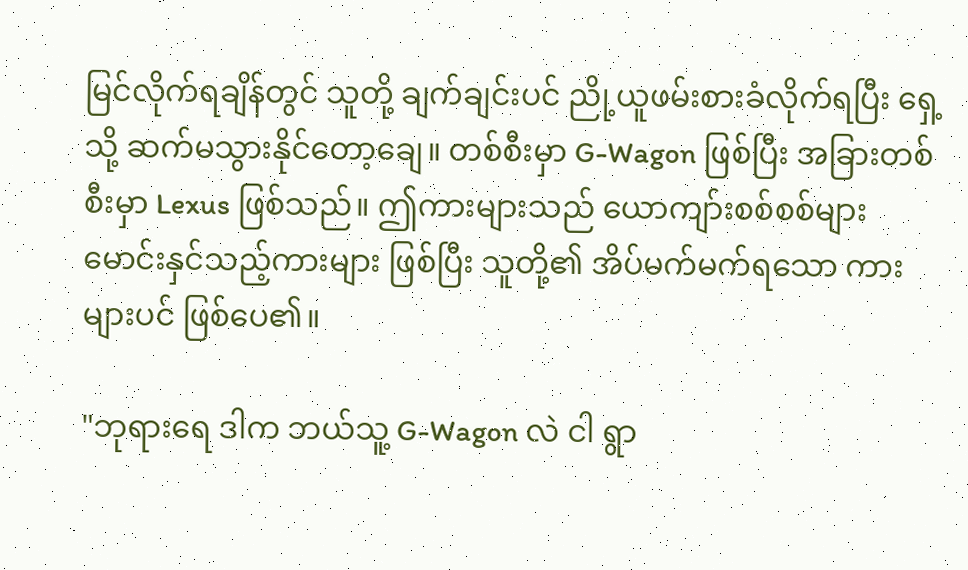မြင်လိုက်ရချိန်တွင် သူတို့ ချက်ချင်းပင် ညို့ယူဖမ်းစားခံလိုက်ရပြီး ရှေ့သို့ ဆက်မသွားနိုင်တော့ချေ။ တစ်စီးမှာ G-Wagon ဖြစ်ပြီး အခြားတစ်စီးမှာ Lexus ဖြစ်သည်။ ဤကားများသည် ယောကျာ်းစစ်စစ်များ မောင်းနှင်သည့်ကားများ ဖြစ်ပြီး သူတို့၏ အိပ်မက်မက်ရသော ကားများပင် ဖြစ်ပေ၏။

"ဘုရားရေ ဒါက ဘယ်သူ့ G-Wagon လဲ ငါ ရွာ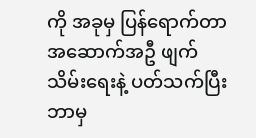ကို အခုမှ ပြန်ရောက်တာ အဆောက်အဦ ဖျက်သိမ်းရေးနဲ့ ပတ်သက်ပြီး ဘာမှ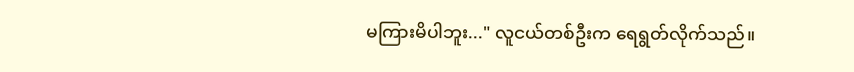မကြားမိပါဘူး..." လူငယ်တစ်ဦးက ရေရွတ်လိုက်သည်။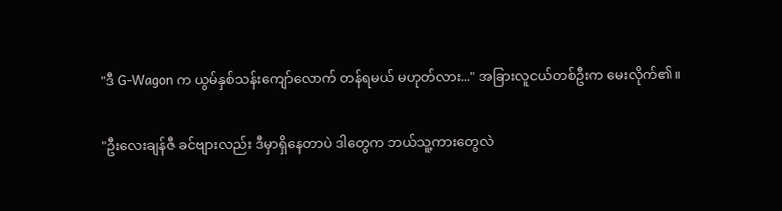"ဒီ G-Wagon က ယွမ်နှစ်သန်းကျော်လောက် တန်ရမယ် မဟုတ်လား..." အခြားလူငယ်တစ်ဦးက မေးလိုက်၏။

"ဦးလေးချန်ဇီ ခင်ဗျားလည်း ဒီမှာရှိနေတာပဲ ဒါတွေက ဘယ်သူ့ကားတွေလဲ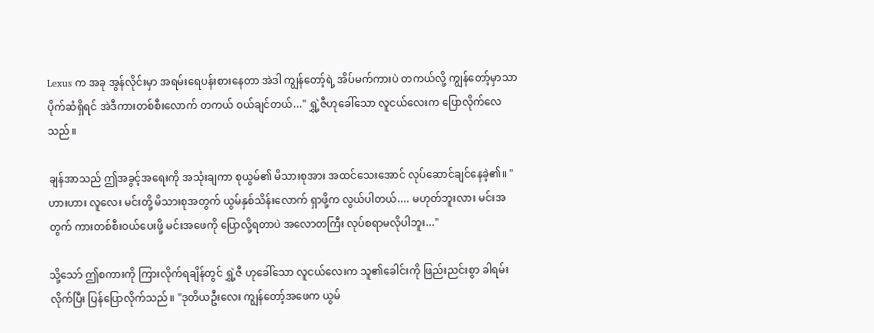Lexus က အခု အွန်လိုင်းမှာ အရမ်းရေပန်းစားနေတာ အဲဒါ ကျွန်တော့်ရဲ့ အိပ်မက်ကားပဲ တကယ်လို့ ကျွန်တော့်မှာသာ ပိုက်ဆံရှိရင် အဲဒီကားတစ်စီးလောက် တကယ် ဝယ်ချင်တယ်..." ရွှဲ့ဇီဟုခေါ်သော လူငယ်လေးက ပြောလိုက်လေသည်။

ချန်အာသည် ဤအခွင့်အရေးကို အသုံးချကာ စုယွမ်၏ မိသားစုအား အထင်သေးအောင် လုပ်ဆောင်ချင်နေခဲ့၏။ "ဟားဟား လူလေး မင်းတို့ မိသားစုအတွက် ယွမ်နှစ်သိန်းလောက် ရှာဖို့က လွယ်ပါတယ်.... မဟုတ်ဘူးလား မင်းအတွက် ကားတစ်စီးဝယ်ပေးဖို့ မင်းအဖေကို ပြောလို့ရတာပဲ အလောတကြီး လုပ်စရာမလိုပါဘူး..."

သို့သော် ဤစကားကို ကြားလိုက်ရချိန်တွင် ရွှဲ့ဇီ ဟုခေါ်သော လူငယ်လေးက သူ၏ခေါင်းကို ဖြည်းညင်းစွာ ခါရမ်းလိုက်ပြီး ပြန်ပြောလိုက်သည်။ "ဒုတိယဦးလေး ကျွန်တော့်အဖေက ယွမ်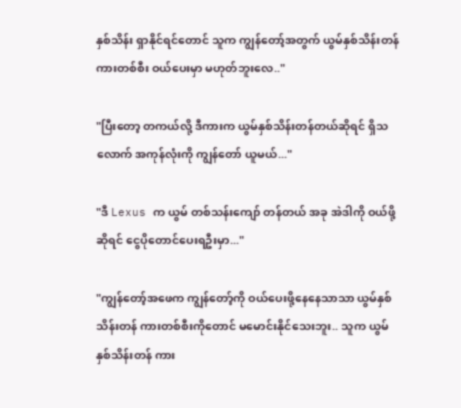နှစ်သိန်း ရှာနိုင်ရင်တောင် သူက ကျွန်တော့်အတွက် ယွမ်နှစ်သိန်းတန် ကားတစ်စီး ဝယ်ပေးမှာ မဟုတ်ဘူးလေ.."

"ပြီးတော့ တကယ်လို့ ဒီကားက ယွမ်နှစ်သိန်းတန်တယ်ဆိုရင် ရှိသလောက် အကုန်လုံးကို ကျွန်တော် ယူမယ်..."

"ဒီ Lexus က ယွမ် တစ်သန်းကျော် တန်တယ် အခု အဲဒါကို ဝယ်ဖို့ဆိုရင် ငွေပိုတောင်ပေးရဦးမှာ..."

"ကျွန်တော့်အဖေက ကျွန်တော့်ကို ဝယ်ပေးဖို့နေနေသာသာ ယွမ်နှစ်သိန်းတန် ကားတစ်စီးကိုတောင် မမောင်းနိုင်သေးဘူး.. သူက ယွမ်နှစ်သိန်းတန် ကား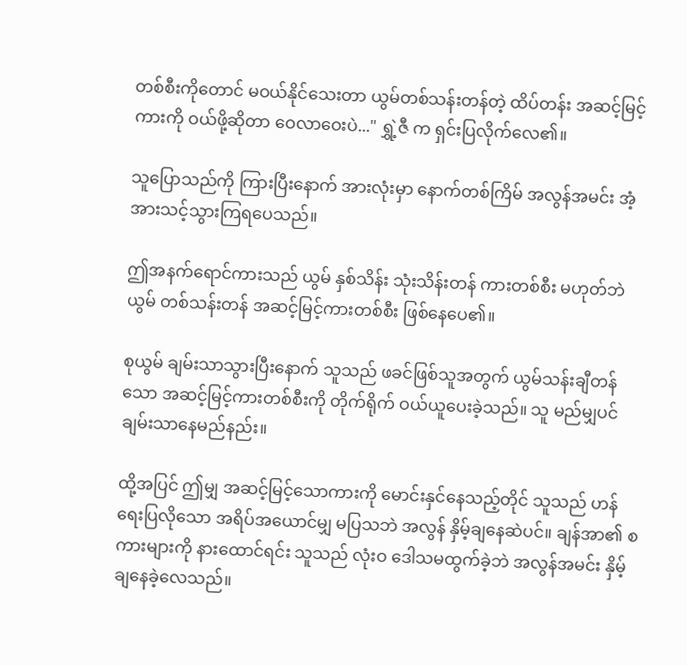တစ်စီးကိုတောင် မဝယ်နိုင်သေးတာ ယွမ်တစ်သန်းတန်တဲ့ ထိပ်တန်း အဆင့်မြင့်ကားကို ဝယ်ဖို့ဆိုတာ ဝေလာဝေးပဲ..." ရွှဲ့ဇီ က ရှင်းပြလိုက်လေ၏။

သူပြောသည်ကို ကြားပြီးနောက် အားလုံးမှာ နောက်တစ်ကြိမ် အလွန်အမင်း အံ့အားသင့်သွားကြရပေသည်။

ဤအနက်ရောင်ကားသည် ယွမ် နှစ်သိန်း သုံးသိန်းတန် ကားတစ်စီး မဟုတ်ဘဲ ယွမ် တစ်သန်းတန် အဆင့်မြင့်ကားတစ်စီး ဖြစ်နေပေ၏။

စုယွမ် ချမ်းသာသွားပြီးနောက် သူသည် ဖခင်ဖြစ်သူအတွက် ယွမ်သန်းချီတန်သော အဆင့်မြင့်ကားတစ်စီးကို တိုက်ရိုက် ဝယ်ယူပေးခဲ့သည်။ သူ မည်မျှပင် ချမ်းသာနေမည်နည်း။

ထို့အပြင် ဤမျှ အဆင့်မြင့်သောကားကို မောင်းနှင်နေသည့်တိုင် သူသည် ဟန်ရေးပြလိုသော အရိပ်အယောင်မျှ မပြသဘဲ အလွန် နှိမ့်ချနေဆဲပင်။ ချန်အာ၏ စကားများကို နားထောင်ရင်း သူသည် လုံးဝ ဒေါသမထွက်ခဲ့ဘဲ အလွန်အမင်း နှိမ့်ချနေခဲ့လေသည်။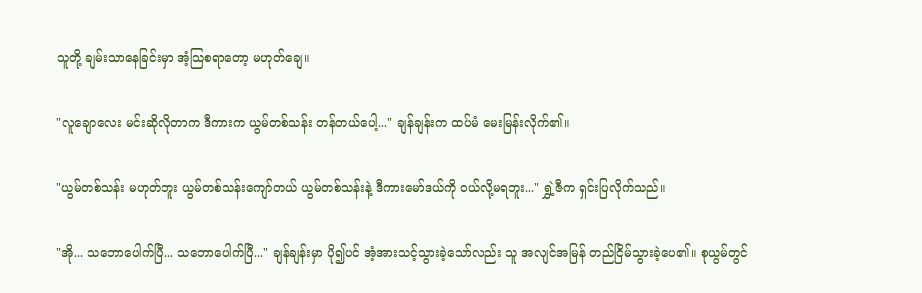သူတို့ ချမ်းသာနေခြင်းမှာ အံ့သြစရာတော့ မဟုတ်ချေ။

"လူချောလေး မင်းဆိုလိုတာက ဒီကားက ယွမ်တစ်သန်း တန်တယ်ပေါ့..." ချန်ချန်းက ထပ်မံ မေးမြန်းလိုက်၏။

"ယွမ်တစ်သန်း မဟုတ်ဘူး ယွမ်တစ်သန်းကျော်တယ် ယွမ်တစ်သန်းနဲ့ ဒီကားမော်ဒယ်ကို ဝယ်လို့မရဘူး..." ရွှဲ့ဇီက ရှင်းပြလိုက်သည်။

"အို... သဘောပေါက်ပြီ... သဘောပေါက်ပြီ..." ချန်ချန်းမှာ ပို၍ပင် အံ့အားသင့်သွားခဲ့သော်လည်း သူ အလျင်အမြန် တည်ငြိမ်သွားခဲ့ပေ၏။ စုယွမ်တွင်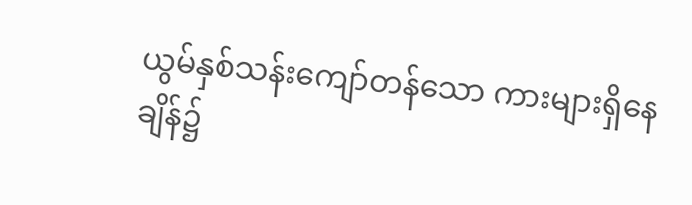ယွမ်နှစ်သန်းကျော်တန်သော ကားများရှိနေချိန်၌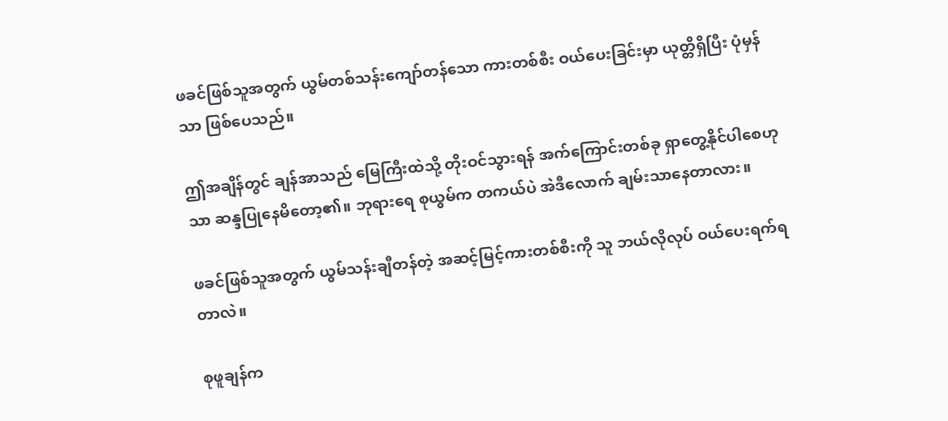ဖခင်ဖြစ်သူအတွက် ယွမ်တစ်သန်းကျော်တန်သော ကားတစ်စီး ဝယ်ပေးခြင်းမှာ ယုတ္တိရှိပြီး ပုံမှန်သာ ဖြစ်ပေသည်။

ဤအချိန်တွင် ချန်အာသည် မြေကြီးထဲသို့ တိုးဝင်သွားရန် အက်ကြောင်းတစ်ခု ရှာတွေ့နိုင်ပါစေဟုသာ ဆန္ဒပြုနေမိတော့၏။ ဘုရားရေ စုယွမ်က တကယ်ပဲ အဲဒီလောက် ချမ်းသာနေတာလား။

ဖခင်ဖြစ်သူအတွက် ယွမ်သန်းချီတန်တဲ့ အဆင့်မြင့်ကားတစ်စီးကို သူ ဘယ်လိုလုပ် ဝယ်ပေးရက်ရတာလဲ။

စုဖူချန်က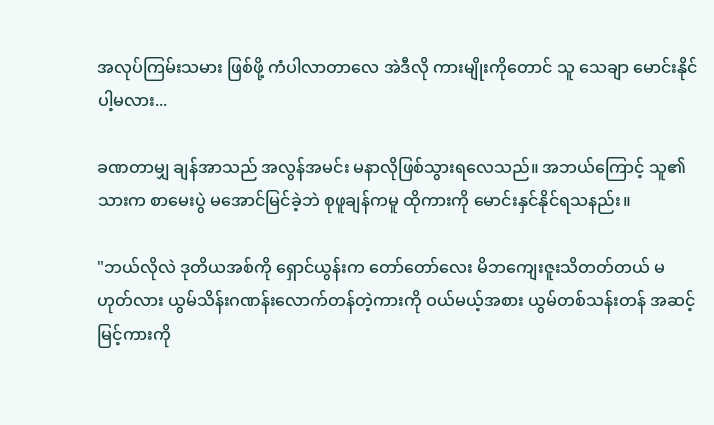အလုပ်ကြမ်းသမား ဖြစ်ဖို့ ကံပါလာတာလေ အဲဒီလို ကားမျိုးကိုတောင် သူ သေချာ မောင်းနိုင်ပါ့မလား...

ခဏတာမျှ ချန်အာသည် အလွန်အမင်း မနာလိုဖြစ်သွားရလေသည်။ အဘယ်ကြောင့် သူ၏သားက စာမေးပွဲ မအောင်မြင်ခဲ့ဘဲ စုဖူချန်ကမူ ထိုကားကို မောင်းနှင်နိုင်ရသနည်း။

"ဘယ်လိုလဲ ဒုတိယအစ်ကို ရှောင်ယွန်းက တော်တော်လေး မိဘကျေးဇူးသိတတ်တယ် မဟုတ်လား ယွမ်သိန်းဂဏန်းလောက်တန်တဲ့ကားကို ဝယ်မယ့်အစား ယွမ်တစ်သန်းတန် အဆင့်မြင့်ကားကို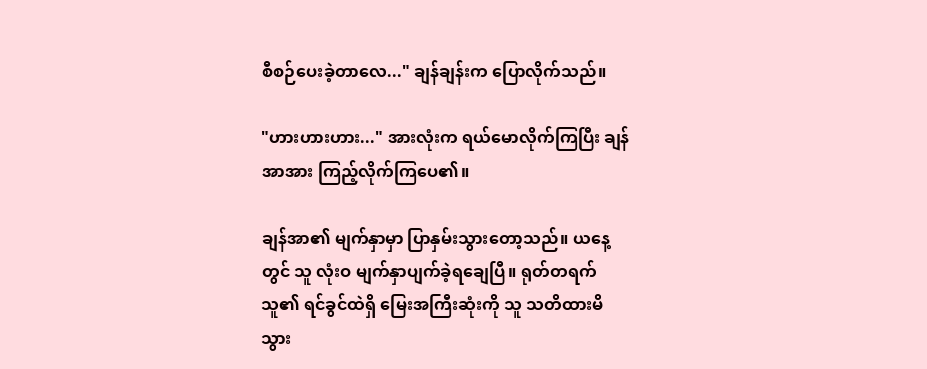စီစဉ်ပေးခဲ့တာလေ..." ချန်ချန်းက ပြောလိုက်သည်။

"ဟားဟားဟား..." အားလုံးက ရယ်မောလိုက်ကြပြီး ချန်အာအား ကြည့်လိုက်ကြပေ၏။

ချန်အာ၏ မျက်နှာမှာ ပြာနှမ်းသွားတော့သည်။ ယနေ့တွင် သူ လုံးဝ မျက်နှာပျက်ခဲ့ရချေပြီ။ ရုတ်တရက် သူ၏ ရင်ခွင်ထဲရှိ မြေးအကြီးဆုံးကို သူ သတိထားမိသွား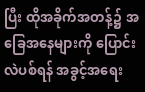ပြီး ထိုအခိုက်အတန့်၌ အခြေအနေများကို ပြောင်းလဲပစ်ရန် အခွင့်အရေး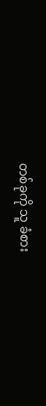တစ်ခုကို သူ ခံစား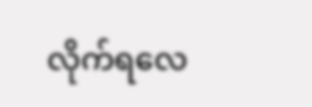လိုက်ရလေ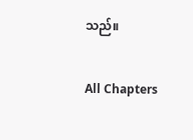သည်။

All Chapters